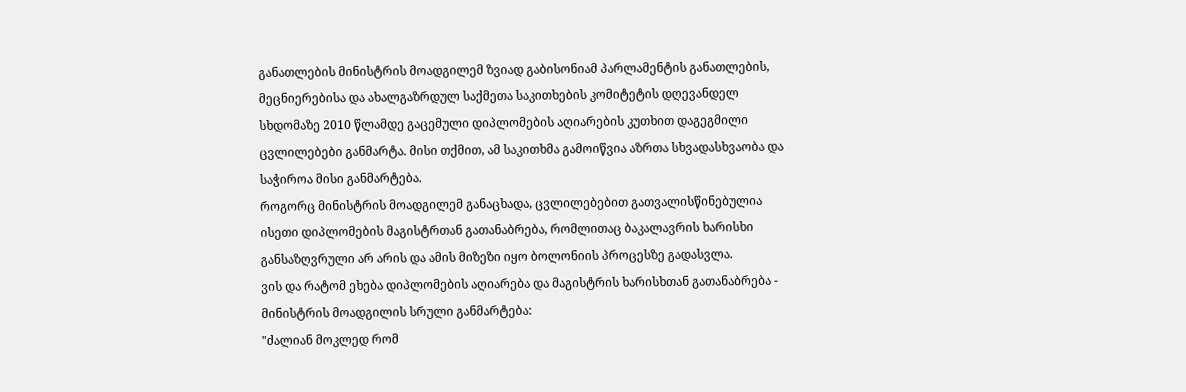განათლების მინისტრის მოადგილემ ზვიად გაბისონიამ პარლამენტის განათლების, მეცნიერებისა და ახალგაზრდულ საქმეთა საკითხების კომიტეტის დღევანდელ სხდომაზე 2010 წლამდე გაცემული დიპლომების აღიარების კუთხით დაგეგმილი ცვლილებები განმარტა. მისი თქმით, ამ საკითხმა გამოიწვია აზრთა სხვადასხვაობა და საჭიროა მისი განმარტება.
როგორც მინისტრის მოადგილემ განაცხადა, ცვლილებებით გათვალისწინებულია ისეთი დიპლომების მაგისტრთან გათანაბრება, რომლითაც ბაკალავრის ხარისხი განსაზღვრული არ არის და ამის მიზეზი იყო ბოლონიის პროცესზე გადასვლა.
ვის და რატომ ეხება დიპლომების აღიარება და მაგისტრის ხარისხთან გათანაბრება - მინისტრის მოადგილის სრული განმარტება:
"ძალიან მოკლედ რომ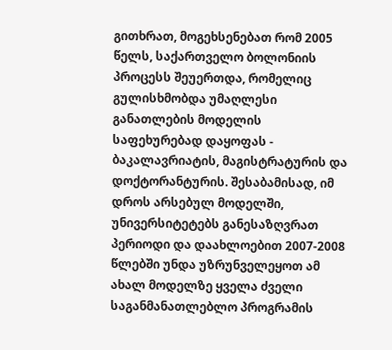გითხრათ, მოგეხსენებათ რომ 2005 წელს, საქართველო ბოლონიის პროცესს შეუერთდა, რომელიც გულისხმობდა უმაღლესი განათლების მოდელის საფეხურებად დაყოფას - ბაკალავრიატის, მაგისტრატურის და დოქტორანტურის. შესაბამისად, იმ დროს არსებულ მოდელში, უნივერსიტეტებს განესაზღვრათ პერიოდი და დაახლოებით 2007-2008 წლებში უნდა უზრუნველეყოთ ამ ახალ მოდელზე ყველა ძველი საგანმანათლებლო პროგრამის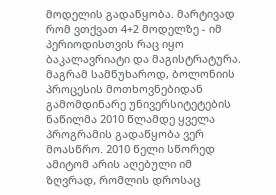მოდელის გადაწყობა. მარტივად რომ ვთქვათ 4+2 მოდელზე - იმ პერიოდისთვის რაც იყო ბაკალავრიატი და მაგისტრატურა. მაგრამ სამწუხაროდ, ბოლონიის პროცესის მოთხოვნებიდან გამომდინარე უნივერსიტეტების ნაწილმა 2010 წლამდე ყველა პროგრამის გადაწყობა ვერ მოასწრო. 2010 წელი სწორედ ამიტომ არის აღებული იმ ზღვრად, რომლის დროსაც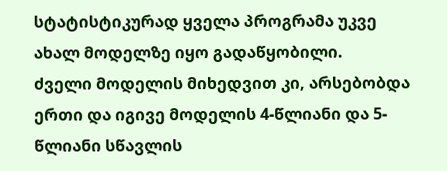სტატისტიკურად ყველა პროგრამა უკვე ახალ მოდელზე იყო გადაწყობილი.
ძველი მოდელის მიხედვით კი, არსებობდა ერთი და იგივე მოდელის 4-წლიანი და 5-წლიანი სწავლის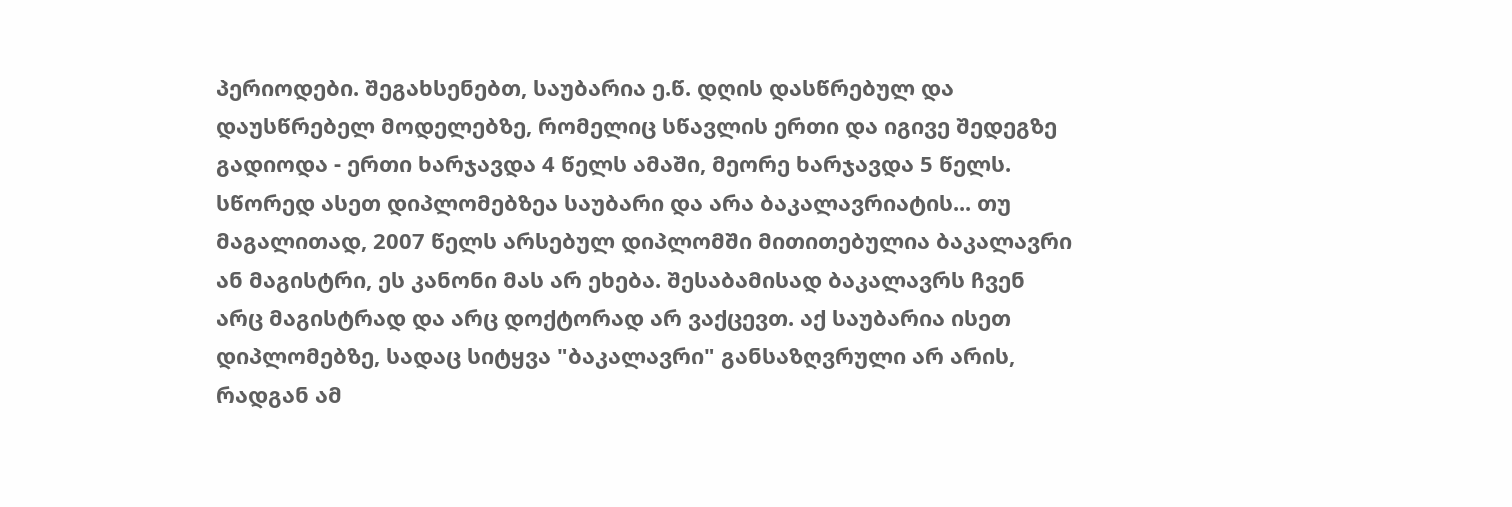პერიოდები. შეგახსენებთ, საუბარია ე.წ. დღის დასწრებულ და დაუსწრებელ მოდელებზე, რომელიც სწავლის ერთი და იგივე შედეგზე გადიოდა - ერთი ხარჯავდა 4 წელს ამაში, მეორე ხარჯავდა 5 წელს. სწორედ ასეთ დიპლომებზეა საუბარი და არა ბაკალავრიატის... თუ მაგალითად, 2007 წელს არსებულ დიპლომში მითითებულია ბაკალავრი ან მაგისტრი, ეს კანონი მას არ ეხება. შესაბამისად ბაკალავრს ჩვენ არც მაგისტრად და არც დოქტორად არ ვაქცევთ. აქ საუბარია ისეთ დიპლომებზე, სადაც სიტყვა "ბაკალავრი" განსაზღვრული არ არის, რადგან ამ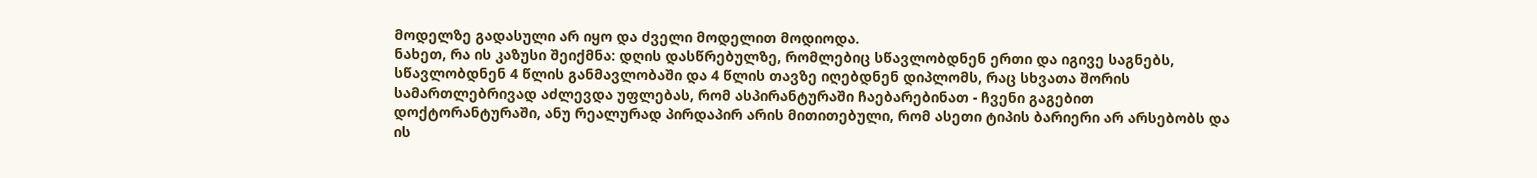მოდელზე გადასული არ იყო და ძველი მოდელით მოდიოდა.
ნახეთ, რა ის კაზუსი შეიქმნა: დღის დასწრებულზე, რომლებიც სწავლობდნენ ერთი და იგივე საგნებს, სწავლობდნენ 4 წლის განმავლობაში და 4 წლის თავზე იღებდნენ დიპლომს, რაც სხვათა შორის სამართლებრივად აძლევდა უფლებას, რომ ასპირანტურაში ჩაებარებინათ - ჩვენი გაგებით დოქტორანტურაში, ანუ რეალურად პირდაპირ არის მითითებული, რომ ასეთი ტიპის ბარიერი არ არსებობს და ის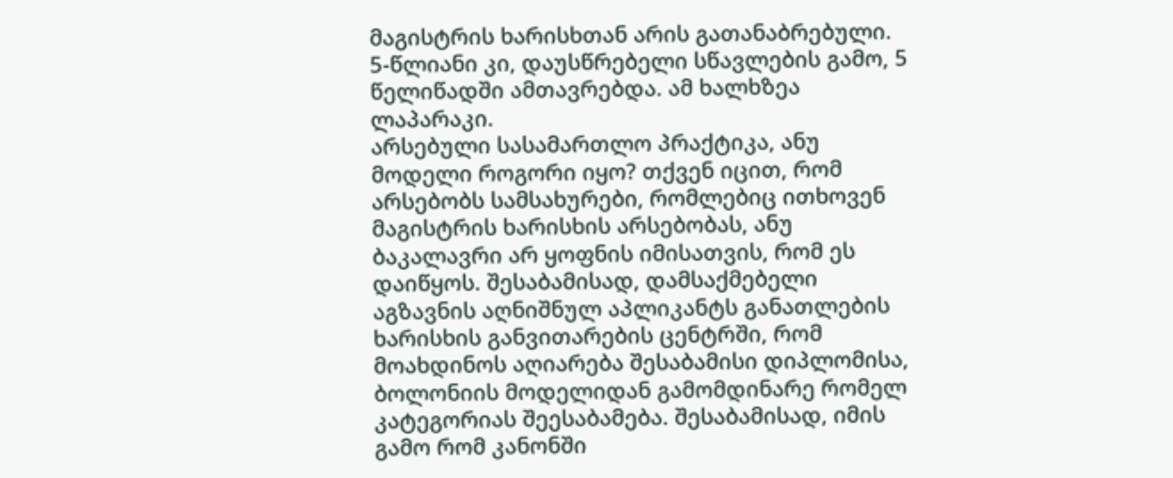მაგისტრის ხარისხთან არის გათანაბრებული. 5-წლიანი კი, დაუსწრებელი სწავლების გამო, 5 წელიწადში ამთავრებდა. ამ ხალხზეა ლაპარაკი.
არსებული სასამართლო პრაქტიკა, ანუ მოდელი როგორი იყო? თქვენ იცით, რომ არსებობს სამსახურები, რომლებიც ითხოვენ მაგისტრის ხარისხის არსებობას, ანუ ბაკალავრი არ ყოფნის იმისათვის, რომ ეს დაიწყოს. შესაბამისად, დამსაქმებელი აგზავნის აღნიშნულ აპლიკანტს განათლების ხარისხის განვითარების ცენტრში, რომ მოახდინოს აღიარება შესაბამისი დიპლომისა, ბოლონიის მოდელიდან გამომდინარე რომელ კატეგორიას შეესაბამება. შესაბამისად, იმის გამო რომ კანონში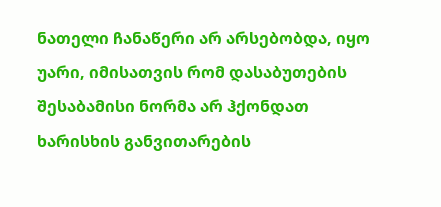ნათელი ჩანაწერი არ არსებობდა, იყო უარი, იმისათვის რომ დასაბუთების შესაბამისი ნორმა არ ჰქონდათ ხარისხის განვითარების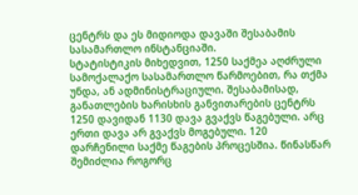ცენტრს და ეს მიდიოდა დავაში შესაბამის სასამართლო ინსტანციაში.
სტატისტიკის მიხედვით, 1250 საქმეა აღძრული სამოქალაქო სასამართლო წარმოებით, რა თქმა უნდა, ან ადმინისტრაციული. შესაბამისად, განათლების ხარისხის განვითარების ცენტრს 1250 დავიდან 1130 დავა გვაქვს წაგებული. არც ერთი დავა არ გვაქვს მოგებული. 120 დარჩენილი საქმე წაგების პროცესშია. წინასწარ შემიძლია როგორც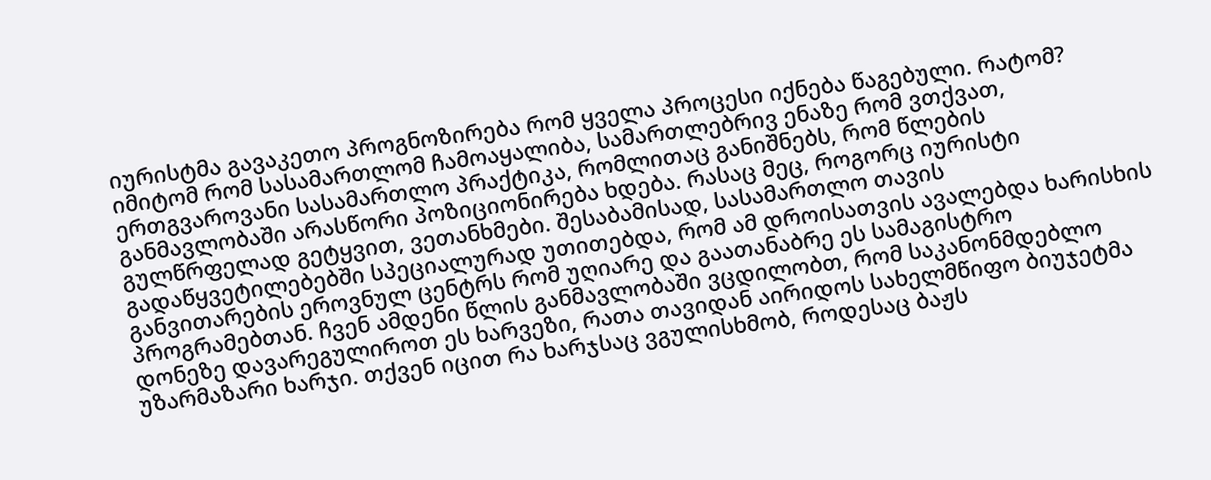იურისტმა გავაკეთო პროგნოზირება რომ ყველა პროცესი იქნება წაგებული. რატომ? იმიტომ რომ სასამართლომ ჩამოაყალიბა, სამართლებრივ ენაზე რომ ვთქვათ, ერთგვაროვანი სასამართლო პრაქტიკა, რომლითაც განიშნებს, რომ წლების განმავლობაში არასწორი პოზიციონირება ხდება. რასაც მეც, როგორც იურისტი გულწრფელად გეტყვით, ვეთანხმები. შესაბამისად, სასამართლო თავის გადაწყვეტილებებში სპეციალურად უთითებდა, რომ ამ დროისათვის ავალებდა ხარისხის განვითარების ეროვნულ ცენტრს რომ უღიარე და გაათანაბრე ეს სამაგისტრო პროგრამებთან. ჩვენ ამდენი წლის განმავლობაში ვცდილობთ, რომ საკანონმდებლო დონეზე დავარეგულიროთ ეს ხარვეზი, რათა თავიდან აირიდოს სახელმწიფო ბიუჯეტმა უზარმაზარი ხარჯი. თქვენ იცით რა ხარჯსაც ვგულისხმობ, როდესაც ბაჟს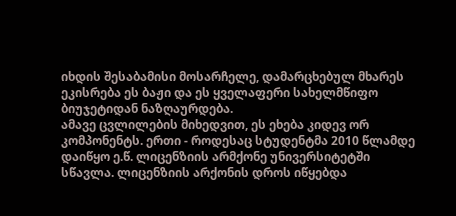იხდის შესაბამისი მოსარჩელე, დამარცხებულ მხარეს ეკისრება ეს ბაჟი და ეს ყველაფერი სახელმწიფო ბიუჯეტიდან ნაზღაურდება.
ამავე ცვლილების მიხედვით, ეს ეხება კიდევ ორ კომპონენტს. ერთი - როდესაც სტუდენტმა 2010 წლამდე დაიწყო ე.წ. ლიცენზიის არმქონე უნივერსიტეტში სწავლა. ლიცენზიის არქონის დროს იწყებდა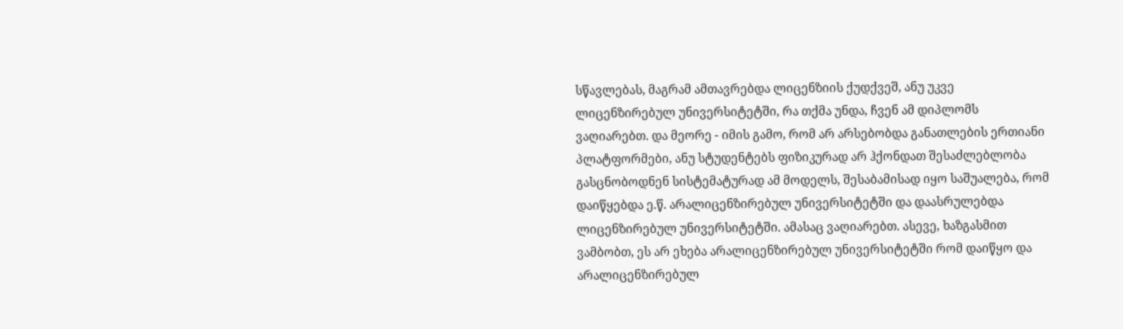სწავლებას, მაგრამ ამთავრებდა ლიცენზიის ქუდქვეშ, ანუ უკვე ლიცენზირებულ უნივერსიტეტში, რა თქმა უნდა, ჩვენ ამ დიპლომს ვაღიარებთ. და მეორე - იმის გამო, რომ არ არსებობდა განათლების ერთიანი პლატფორმები, ანუ სტუდენტებს ფიზიკურად არ ჰქონდათ შესაძლებლობა გასცნობოდნენ სისტემატურად ამ მოდელს, შესაბამისად იყო საშუალება, რომ დაიწყებდა ე.წ. არალიცენზირებულ უნივერსიტეტში და დაასრულებდა ლიცენზირებულ უნივერსიტეტში. ამასაც ვაღიარებთ. ასევე, ხაზგასმით ვამბობთ, ეს არ ეხება არალიცენზირებულ უნივერსიტეტში რომ დაიწყო და არალიცენზირებულ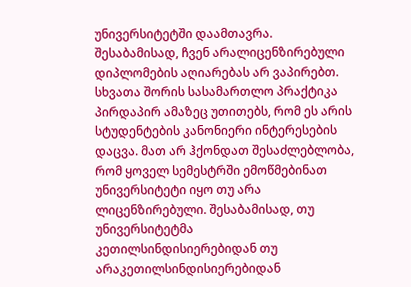უნივერსიტეტში დაამთავრა. შესაბამისად, ჩვენ არალიცენზირებული დიპლომების აღიარებას არ ვაპირებთ. სხვათა შორის სასამართლო პრაქტიკა პირდაპირ ამაზეც უთითებს, რომ ეს არის სტუდენტების კანონიერი ინტერესების დაცვა. მათ არ ჰქონდათ შესაძლებლობა, რომ ყოველ სემესტრში ემოწმებინათ უნივერსიტეტი იყო თუ არა ლიცენზირებული. შესაბამისად, თუ უნივერსიტეტმა კეთილსინდისიერებიდან თუ არაკეთილსინდისიერებიდან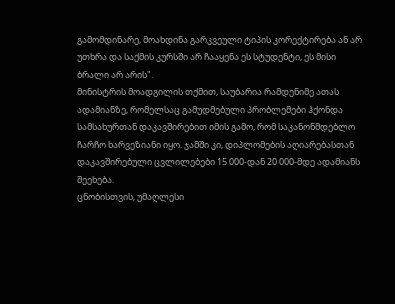გამომდინარე, მოახდინა გარკვეული ტიპის კორექტირება ან არ უთხრა და საქმის კურსში არ ჩააყენა ეს სტუდენტი, ეს მისი ბრალი არ არის".
მინისტრის მოადგილის თქმით, საუბარია რამდენიმე ათას ადამიანზე, რომელსაც გამუდმებული პრობლემები ჰქონდა სამსახურთან დაკავშირებით იმის გამო, რომ საკანონმდებლო ჩარჩო ხარვეზიანი იყო. ჯამში კი, დიპლომების აღიარებასთან დაკავშირებული ცვლილებები 15 000-დან 20 000-მდე ადამიანს შეეხება.
ცნობისთვის, უმაღლესი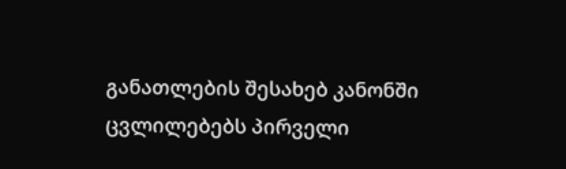განათლების შესახებ კანონში ცვლილებებს პირველი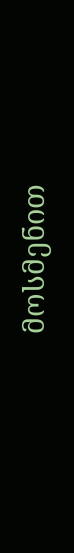მოსმენით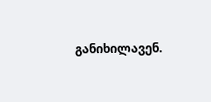განიხილავენ.